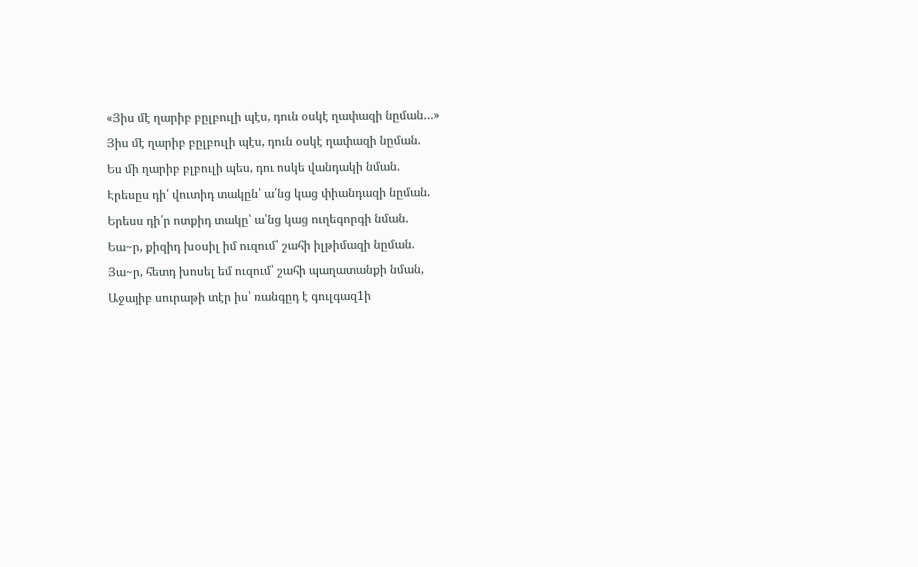«Յիս մէ ղարիբ բըլբուլի պէս, դուն օսկէ ղափազի նըման…»
Յիս մէ ղարիբ բըլբուլի պէս, դուն օսկէ ղափազի նըման.
Ես մի ղարիբ բլբուլի պես, դու ոսկե վանդակի նման.
Էրեսըս դի՛ վուտիդ տակըն՝ ա՛նց կաց փիանդազի նըման.
Երեսս դի՛ր ոտքիդ տակը՝ ա՛նց կաց ուղեգորգի նման.
Եա~ր, քիզիդ խօսիլ իմ ուզում՝ շահի իլթիմազի նըման.
Յա~ր, հետդ խոսել եմ ուզում՝ շահի պաղատանքի նման,
Աջայիբ սուրաթի տէր իս՝ ռանգըդ է գուլգազ1ի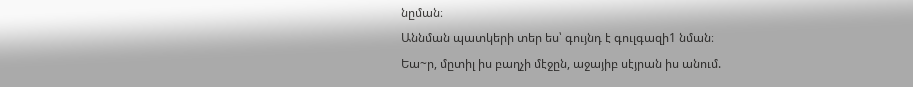նըման։
Աննման պատկերի տեր ես՝ գույնդ է գուլգազի1 նման։
Եա~ր, մըտիլ իս բաղչի մէջըն, աջայիբ սէյրան իս անում.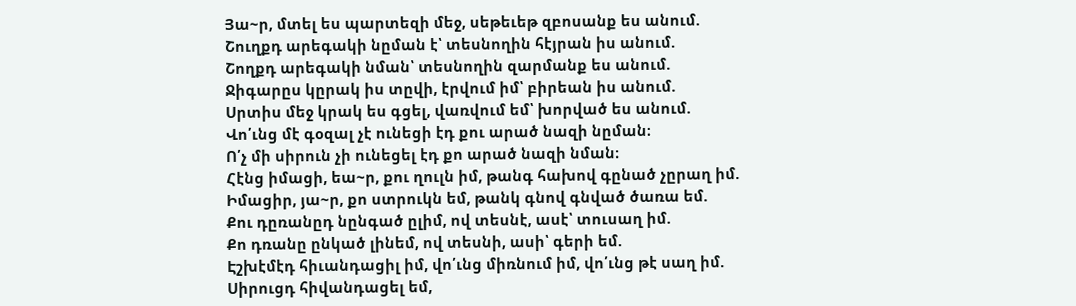Յա~ր, մտել ես պարտեզի մեջ, սեթեւեթ զբոսանք ես անում.
Շուղքդ արեգակի նըման է՝ տեսնողին հէյրան իս անում.
Շողքդ արեգակի նման՝ տեսնողին զարմանք ես անում.
Ջիգարըս կըրակ իս տըվի, էրվում իմ՝ բիրեան իս անում.
Սրտիս մեջ կրակ ես գցել, վառվում եմ՝ խորված ես անում.
Վո՛ւնց մէ գօզալ չէ ունեցի էդ քու արած նազի նըման։
Ո՛չ մի սիրուն չի ունեցել էդ քո արած նազի նման։
Հէնց իմացի, եա~ր, քու ղուլն իմ, թանգ հախով գընած չըրաղ իմ.
Իմացիր, յա~ր, քո ստրուկն եմ, թանկ գնով գնված ծառա եմ.
Քու դըռանըդ նընգած ըլիմ, ով տեսնէ, ասէ՝ տուսաղ իմ.
Քո դռանը ընկած լինեմ, ով տեսնի, ասի՝ գերի եմ.
Էշխէմէդ հիւանդացիլ իմ, վո՛ւնց միռնում իմ, վո՛ւնց թէ սաղ իմ.
Սիրուցդ հիվանդացել եմ,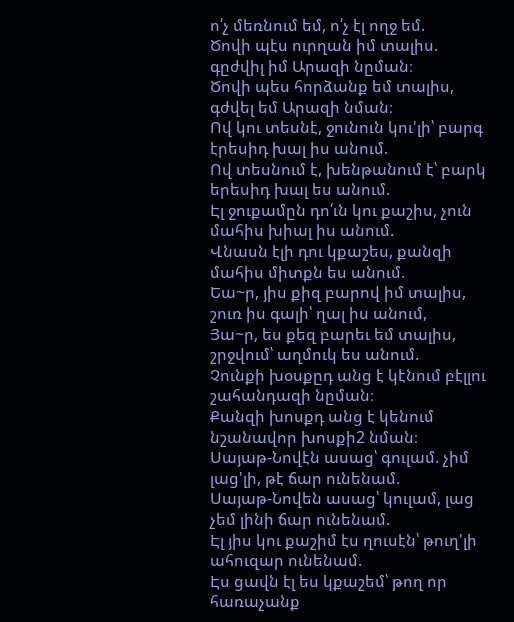ո՛չ մեռնում եմ, ո՛չ էլ ողջ եմ.
Ծովի պէս ուրղան իմ տալիս. գըժվիլ իմ Արազի նըման։
Ծովի պես հորձանք եմ տալիս, գժվել եմ Արազի նման։
Ով կու տեսնէ, ջունուն կու'լի՝ բարգ էրեսիդ խալ իս անում.
Ով տեսնում է, խենթանում է՝ բարկ երեսիդ խալ ես անում.
Էլ ջուքամըն դո՛ւն կու քաշիս, չուն մահիս խիալ իս անում.
Վնասն էլի դու կքաշես, քանզի մահիս միտքն ես անում.
Եա~ր, յիս քիզ բարով իմ տալիս, շուռ իս գալի՝ ղալ իս անում,
Յա~ր, ես քեզ բարեւ եմ տալիս, շրջվում՝ աղմուկ ես անում.
Չունքի խօսքըդ անց է կէնում բէլլու շահանդազի նըման։
Քանզի խոսքդ անց է կենում նշանավոր խոսքի2 նման։
Սայաթ-Նովէն ասաց՝ գուլամ. չիմ լաց'լի, թէ ճար ունենամ.
Սայաթ-Նովեն ասաց՝ կուլամ, լաց չեմ լինի ճար ունենամ.
Էլ յիս կու քաշիմ էս ղուսէն՝ թուղ'լի ահուզար ունենամ.
Էս ցավն էլ ես կքաշեմ՝ թող որ հառաչանք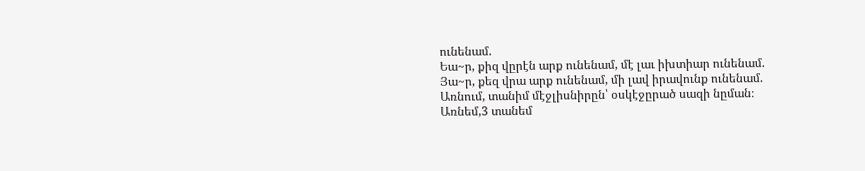ունենամ.
Եա~ր, քիզ վըրէն արք ունենամ, մէ լաւ իխտիար ունենամ.
Յա~ր, քեզ վրա արք ունենամ, մի լավ իրավունք ունենամ.
Առնում, տանիմ մէջլիսնիրըն՝ օսկէջըրած սազի նըման։
Առնեմ,3 տանեմ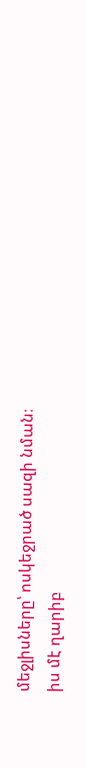մեջլիսները՝ ոսկեջրած սազի նման։
իս մէ ղարիբ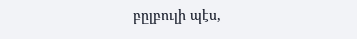բըլբուլի պէս,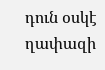դուն օսկէ ղափազի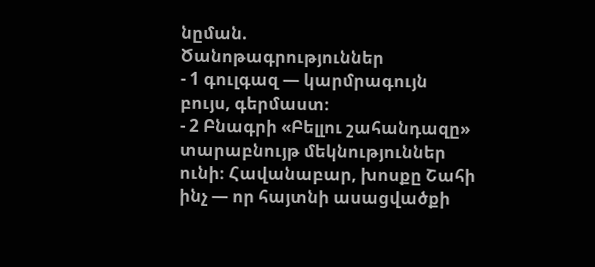նըման.
Ծանոթագրություններ
- 1 գուլգազ — կարմրագույն բույս, գերմաստ։
- 2 Բնագրի «Բելլու շահանդազը» տարաբնույթ մեկնություններ ունի։ Հավանաբար, խոսքը Շահի ինչ — որ հայտնի ասացվածքի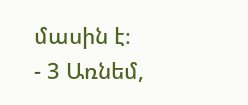մասին է։
- 3 Առնեմ,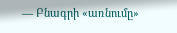— Բնագրի «առնումը»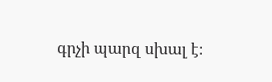գրչի պարզ սխալ է։